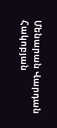Մենարան Վարդան Հակոբյան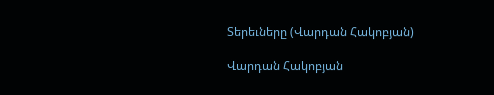Տերեւները (Վարդան Հակոբյան)

Վարդան Հակոբյան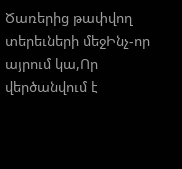Ծառերից թափվող տերեւների մեջԻնչ-որ այրում կա,Որ վերծանվում է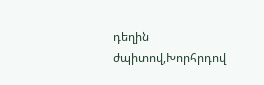դեղին ժպիտով,Խորհրդով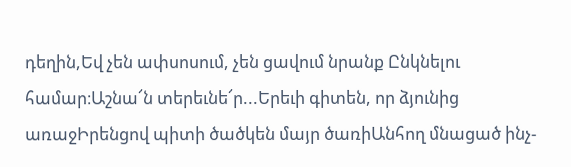դեղին,Եվ չեն ափսոսում, չեն ցավում նրանք Ընկնելու համար։Աշնա՜ն տերեւնե՜ր...Երեւի գիտեն, որ ձյունից առաջԻրենցով պիտի ծածկեն մայր ծառիԱնհող մնացած ինչ-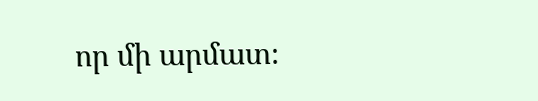որ մի արմատ։